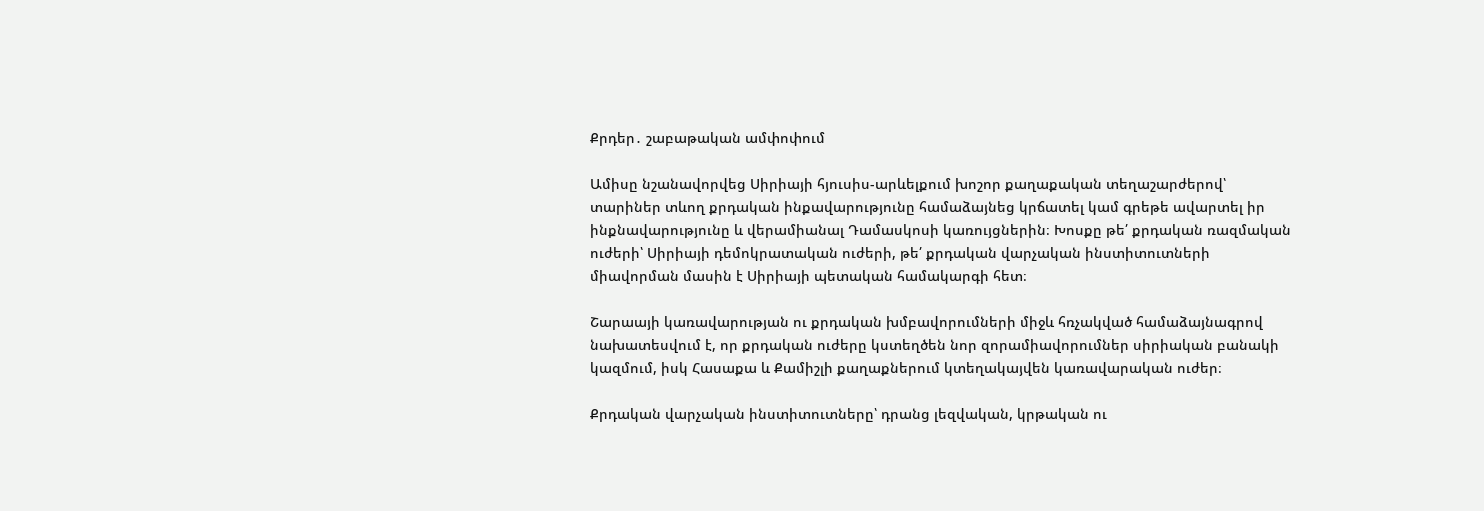Քրդեր․ շաբաթական ամփոփում

Ամիսը նշանավորվեց Սիրիայի հյուսիս-արևելքում խոշոր քաղաքական տեղաշարժերով՝ տարիներ տևող քրդական ինքավարությունը համաձայնեց կրճատել կամ գրեթե ավարտել իր ինքնավարությունը և վերամիանալ Դամասկոսի կառույցներին։ Խոսքը թե՛ քրդական ռազմական ուժերի՝ Սիրիայի դեմոկրատական ուժերի, թե՛ քրդական վարչական ինստիտուտների միավորման մասին է Սիրիայի պետական համակարգի հետ։

Շարաայի կառավարության ու քրդական խմբավորումների միջև հռչակված համաձայնագրով նախատեսվում է, որ քրդական ուժերը կստեղծեն նոր զորամիավորումներ սիրիական բանակի կազմում, իսկ Հասաքա և Քամիշլի քաղաքներում կտեղակայվեն կառավարական ուժեր։

Քրդական վարչական ինստիտուտները՝ դրանց լեզվական, կրթական ու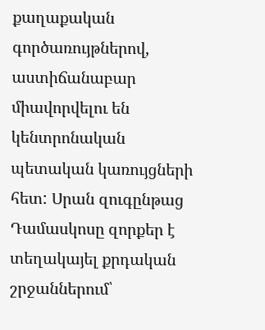քաղաքական գործառույթներով, աստիճանաբար միավորվելու են կենտրոնական պետական կառույցների հետ: Սրան զուգընթաց Դամասկոսը զորքեր է տեղակայել քրդական շրջաններում՝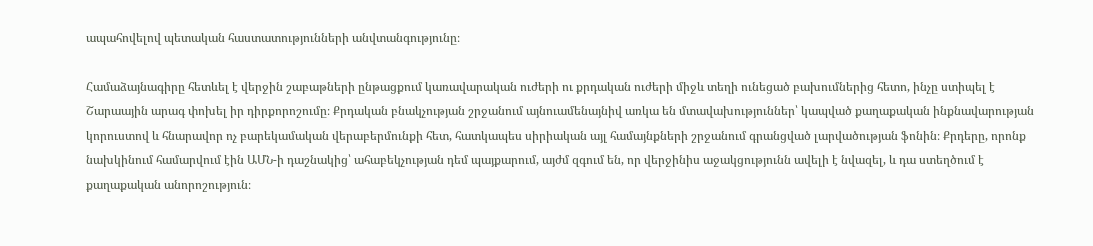ապահովելով պետական հաստատությունների անվտանգությունը։

Համաձայնագիրը հետևել է վերջին շաբաթների ընթացքում կառավարական ուժերի ու քրդական ուժերի միջև տեղի ունեցած բախումներից հետո, ինչը ստիպել է Շարաային արագ փոխել իր դիրքորոշումը։ Քրդական բնակչության շրջանում այնուամենայնիվ առկա են մտավախություններ՝ կապված քաղաքական ինքնավարության կորուստով և հնարավոր ոչ բարեկամական վերաբերմունքի հետ, հատկապես սիրիական այլ համայնքների շրջանում գրանցված լարվածության ֆոնին։ Քրդերը, որոնք նախկինում համարվում էին ԱՄՆ-ի դաշնակից՝ ահաբեկչության դեմ պայքարում, այժմ զգում են, որ վերջինիս աջակցությունն ավելի է նվազել, և դա ստեղծում է քաղաքական անորոշություն։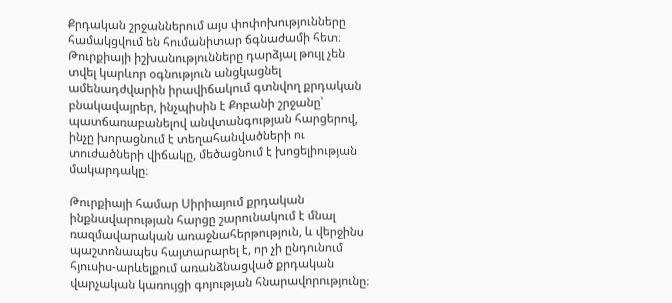Քրդական շրջաններում այս փոփոխությունները համակցվում են հումանիտար ճգնաժամի հետ։ Թուրքիայի իշխանությունները դարձյալ թույլ չեն տվել կարևոր օգնություն անցկացնել ամենադժվարին իրավիճակում գտնվող քրդական բնակավայրեր, ինչպիսին է Քոբանի շրջանը՝ պատճառաբանելով անվտանգության հարցերով, ինչը խորացնում է տեղահանվածների ու տուժածների վիճակը, մեծացնում է խոցելիության մակարդակը։

Թուրքիայի համար Սիրիայում քրդական ինքնավարության հարցը շարունակում է մնալ ռազմավարական առաջնահերթություն, և վերջինս պաշտոնապես հայտարարել է, որ չի ընդունում հյուսիս-արևելքում առանձնացված քրդական վարչական կառույցի գոյության հնարավորությունը։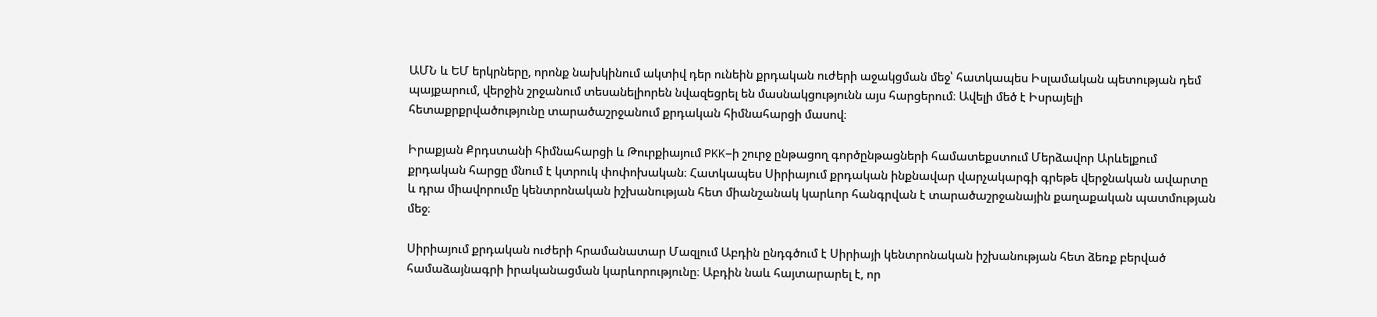ԱՄՆ և ԵՄ երկրները, որոնք նախկինում ակտիվ դեր ունեին քրդական ուժերի աջակցման մեջ՝ հատկապես Իսլամական պետության դեմ պայքարում, վերջին շրջանում տեսանելիորեն նվազեցրել են մասնակցությունն այս հարցերում։ Ավելի մեծ է Իսրայելի հետաքրքրվածությունը տարածաշրջանում քրդական հիմնահարցի մասով։

Իրաքյան Քրդստանի հիմնահարցի և Թուրքիայում PKK–ի շուրջ ընթացող գործընթացների համատեքստում Մերձավոր Արևելքում քրդական հարցը մնում է կտրուկ փոփոխական։ Հատկապես Սիրիայում քրդական ինքնավար վարչակարգի գրեթե վերջնական ավարտը և դրա միավորումը կենտրոնական իշխանության հետ միանշանակ կարևոր հանգրվան է տարածաշրջանային քաղաքական պատմության մեջ։

Սիրիայում քրդական ուժերի հրամանատար Մազլում Աբդին ընդգծում է Սիրիայի կենտրոնական իշխանության հետ ձեռք բերված համաձայնագրի իրականացման կարևորությունը։ Աբդին նաև հայտարարել է, որ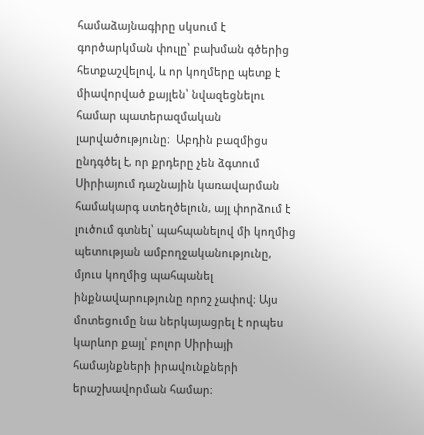համաձայնագիրը սկսում է գործարկման փուլը՝ բախման գծերից հետքաշվելով, և որ կողմերը պետք է միավորված քայլեն՝ նվազեցնելու համար պատերազմական լարվածությունը։  Աբդին բազմիցս ընդգծել է, որ քրդերը չեն ձգտում Սիրիայում դաշնային կառավարման համակարգ ստեղծելուն, այլ փորձում է լուծում գտնել՝ պահպանելով մի կողմից պետության ամբողջականությունը, մյուս կողմից պահպանել ինքնավարությունը որոշ չափով։ Այս մոտեցումը նա ներկայացրել է որպես կարևոր քայլ՝ բոլոր Սիրիայի համայնքների իրավունքների երաշխավորման համար։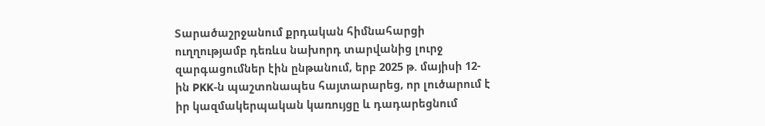Տարածաշրջանում քրդական հիմնահարցի ուղղությամբ դեռևս նախորդ տարվանից լուրջ զարգացումներ էին ընթանում, երբ 2025 թ. մայիսի 12-ին PKK-ն պաշտոնապես հայտարարեց, որ լուծարում է իր կազմակերպական կառույցը և դադարեցնում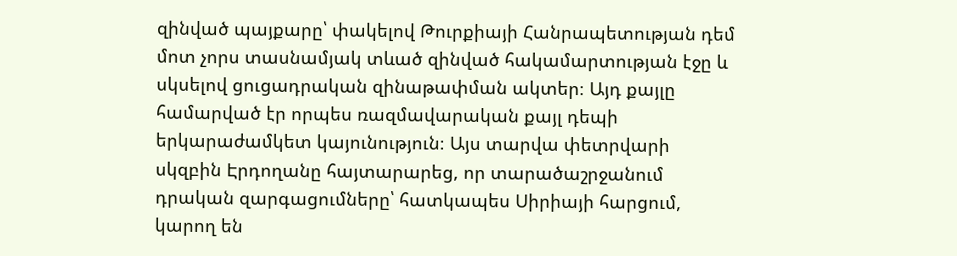զինված պայքարը՝ փակելով Թուրքիայի Հանրապետության դեմ մոտ չորս տասնամյակ տևած զինված հակամարտության էջը և սկսելով ցուցադրական զինաթափման ակտեր։ Այդ քայլը համարված էր որպես ռազմավարական քայլ դեպի երկարաժամկետ կայունություն։ Այս տարվա փետրվարի սկզբին Էրդողանը հայտարարեց, որ տարածաշրջանում դրական զարգացումները՝ հատկապես Սիրիայի հարցում, կարող են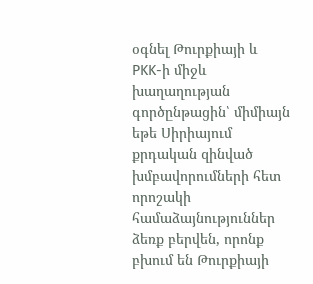օգնել Թուրքիայի և PKK-ի միջև խաղաղության գործընթացին՝ միմիայն եթե Սիրիայում քրդական զինված խմբավորումների հետ որոշակի համաձայնություններ ձեռք բերվեն, որոնք բխում են Թուրքիայի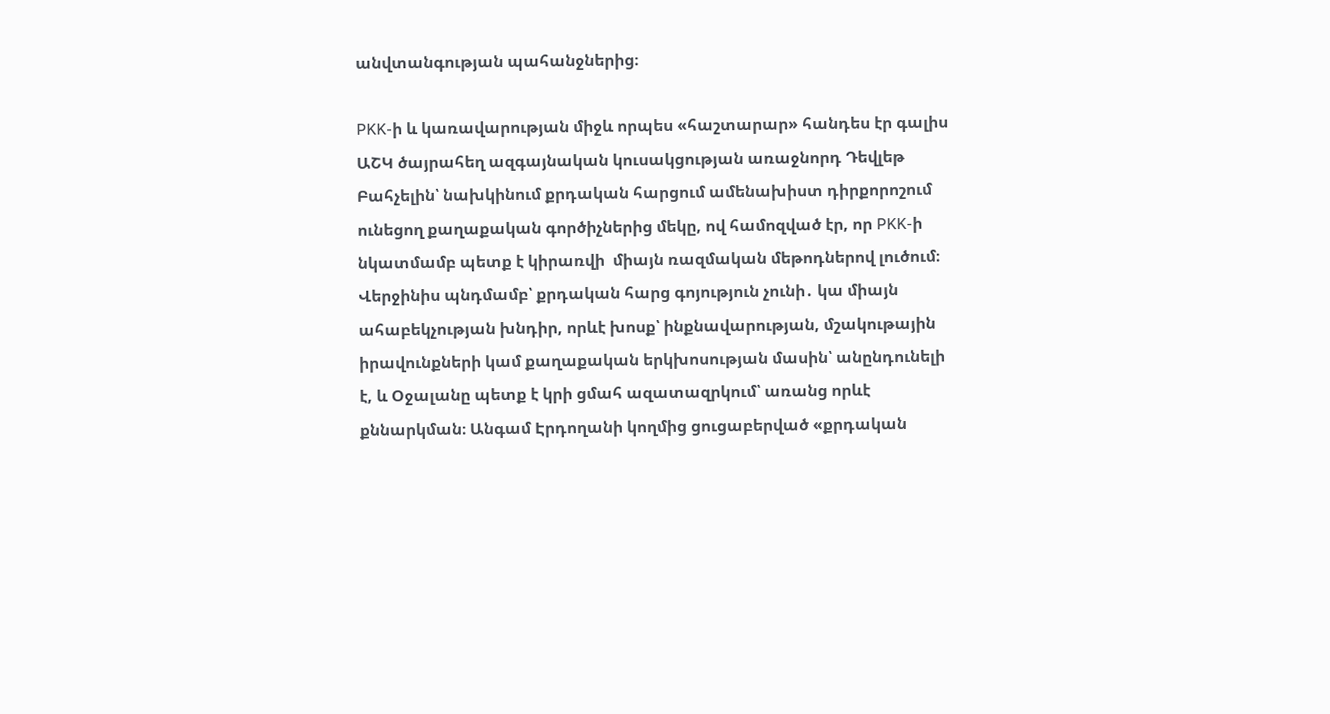անվտանգության պահանջներից։

PKK-ի և կառավարության միջև որպես «հաշտարար» հանդես էր գալիս ԱՇԿ ծայրահեղ ազգայնական կուսակցության առաջնորդ Դեվլեթ Բահչելին՝ նախկինում քրդական հարցում ամենախիստ դիրքորոշում ունեցող քաղաքական գործիչներից մեկը, ով համոզված էր, որ PKK-ի նկատմամբ պետք է կիրառվի  միայն ռազմական մեթոդներով լուծում։ Վերջինիս պնդմամբ՝ քրդական հարց գոյություն չունի․ կա միայն ահաբեկչության խնդիր, որևէ խոսք՝ ինքնավարության, մշակութային իրավունքների կամ քաղաքական երկխոսության մասին՝ անընդունելի է, և Օջալանը պետք է կրի ցմահ ազատազրկում՝ առանց որևէ քննարկման։ Անգամ Էրդողանի կողմից ցուցաբերված «քրդական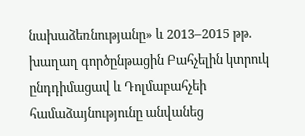նախաձեռնությանը» և 2013–2015 թթ. խաղաղ գործընթացին Բահչելին կտրուկ ընդդիմացավ և Դոլմաբահչեի համաձայնությունը անվանեց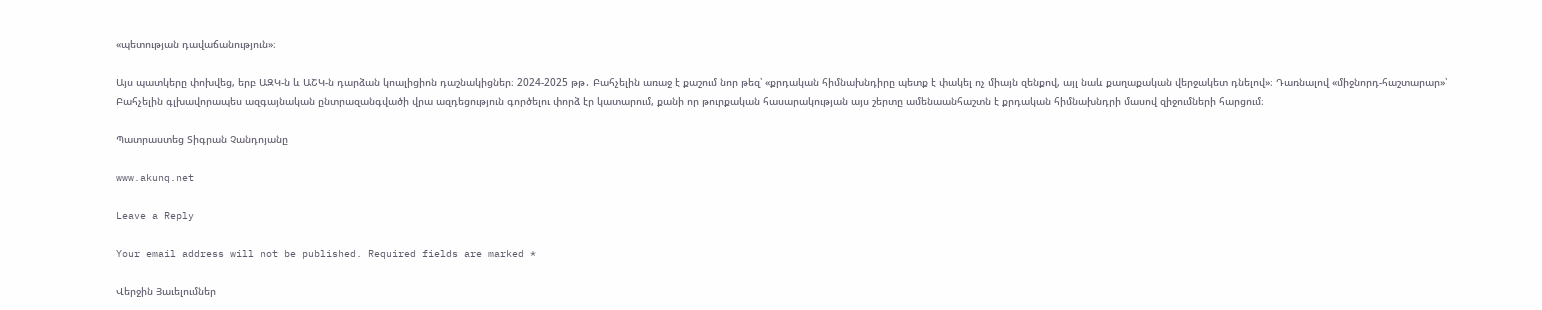«պետության դավաճանություն»։

Այս պատկերը փոխվեց, երբ ԱԶԿ-ն և ԱՇԿ-ն դարձան կոալիցիոն դաշնակիցներ։ 2024-2025 թթ․ Բահչելին առաջ է քաշում նոր թեզ՝ «քրդական հիմնախնդիրը պետք է փակել ոչ միայն զենքով, այլ նաև քաղաքական վերջակետ դնելով»։ Դառնալով «միջնորդ-հաշտարար»՝ Բահչելին գլխավորապես ազգայնական ընտրազանգվածի վրա ազդեցություն գործելու փորձ էր կատարում, քանի որ թուրքական հասարակության այս շերտը ամենաանհաշտն է քրդական հիմնախնդրի մասով զիջումների հարցում։

Պատրաստեց Տիգրան Չանդոյանը

www.akunq.net

Leave a Reply

Your email address will not be published. Required fields are marked *

Վերջին Յաւելումներ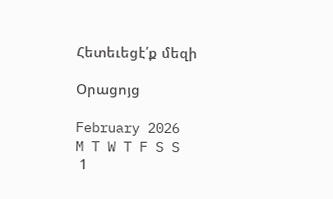Հետեւեցէ՛ք մեզի

Օրացոյց

February 2026
M T W T F S S
 1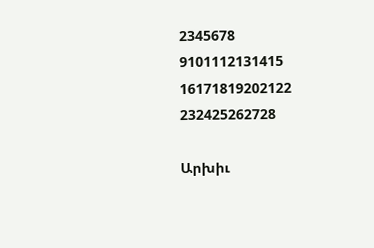2345678
9101112131415
16171819202122
232425262728

Արխիւ